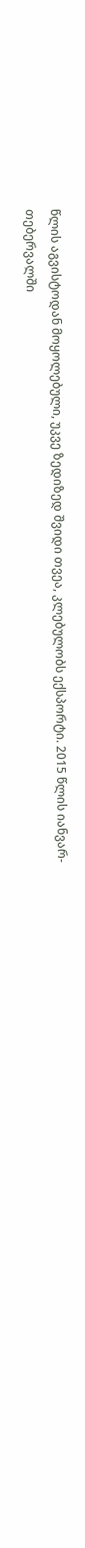წლის აგვისტოდან მოყოლებული, უკვე ზედიზედ შვიდი თვეა, კლებულობს ექსპორტი. 2015 წლის იანვარ-თებერვალში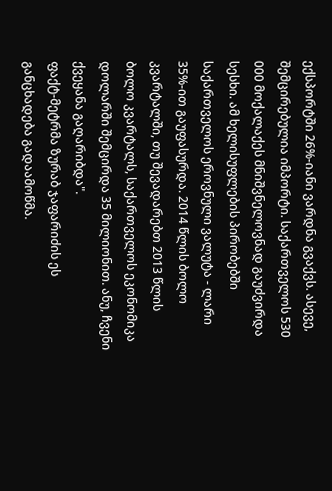ექსპორტში 26%-იანი ვარდნა გვაქვს. ასევე, შემცირებულია იმპორტი. საქართველოს 530 000 მოქალაქეს მნიშვნელოვნად გაუძვირდა სესხი. ამ ხელისუფლების პირობებში საქართველოს ეროვნული ვალუტა - ლარი 35%-ით გაუფასურდა. 2014 წლის ბოლო კვარტალში, თუ შევადარებთ 2013 წლის ბოლო კვარტალს, საქართველოს ეკონომიკა დოლარში შემცირდა 35 მილიონით. ანუ, ჩვენი ქვეყანა გაღარიბდა".
ფაქტ-მეტრმა ზურაბ ჯაფარიძის ეს განცხადება გადაამოწმა.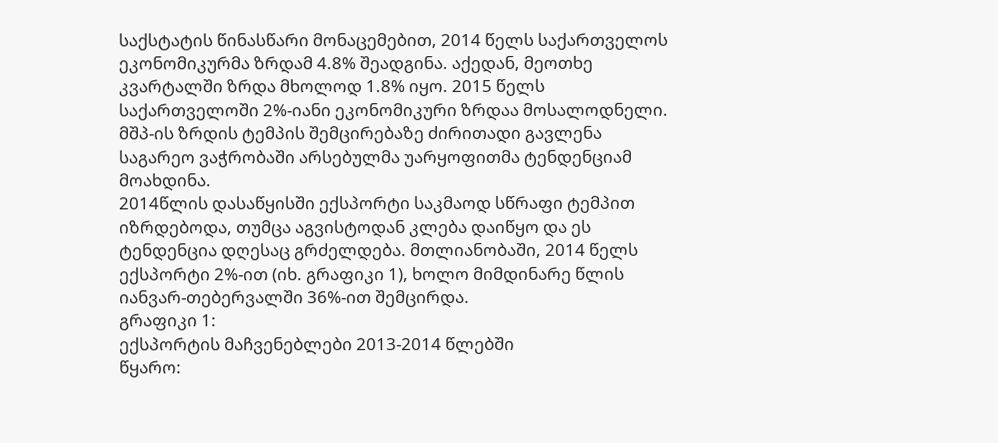საქსტატის წინასწარი მონაცემებით, 2014 წელს საქართველოს ეკონომიკურმა ზრდამ 4.8% შეადგინა. აქედან, მეოთხე კვარტალში ზრდა მხოლოდ 1.8% იყო. 2015 წელს საქართველოში 2%-იანი ეკონომიკური ზრდაა მოსალოდნელი. მშპ-ის ზრდის ტემპის შემცირებაზე ძირითადი გავლენა საგარეო ვაჭრობაში არსებულმა უარყოფითმა ტენდენციამ მოახდინა.
2014წლის დასაწყისში ექსპორტი საკმაოდ სწრაფი ტემპით იზრდებოდა, თუმცა აგვისტოდან კლება დაიწყო და ეს ტენდენცია დღესაც გრძელდება. მთლიანობაში, 2014 წელს ექსპორტი 2%-ით (იხ. გრაფიკი 1), ხოლო მიმდინარე წლის იანვარ-თებერვალში 36%-ით შემცირდა.
გრაფიკი 1:
ექსპორტის მაჩვენებლები 2013-2014 წლებში
წყარო: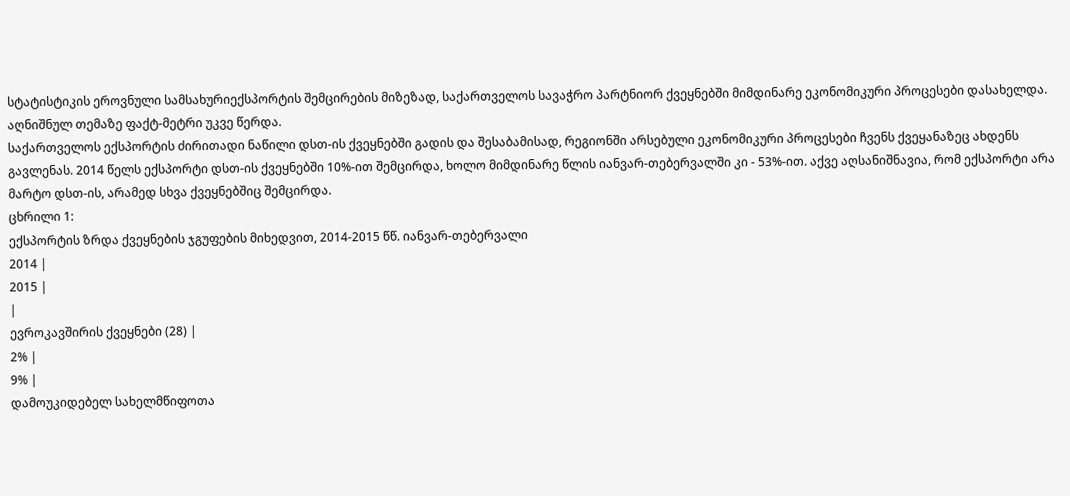სტატისტიკის ეროვნული სამსახურიექსპორტის შემცირების მიზეზად, საქართველოს სავაჭრო პარტნიორ ქვეყნებში მიმდინარე ეკონომიკური პროცესები დასახელდა. აღნიშნულ თემაზე ფაქტ-მეტრი უკვე წერდა.
საქართველოს ექსპორტის ძირითადი ნაწილი დსთ-ის ქვეყნებში გადის და შესაბამისად, რეგიონში არსებული ეკონომიკური პროცესები ჩვენს ქვეყანაზეც ახდენს გავლენას. 2014 წელს ექსპორტი დსთ-ის ქვეყნებში 10%-ით შემცირდა, ხოლო მიმდინარე წლის იანვარ-თებერვალში კი - 53%-ით. აქვე აღსანიშნავია, რომ ექსპორტი არა მარტო დსთ-ის, არამედ სხვა ქვეყნებშიც შემცირდა.
ცხრილი 1:
ექსპორტის ზრდა ქვეყნების ჯგუფების მიხედვით, 2014-2015 წწ. იანვარ-თებერვალი
2014 |
2015 |
|
ევროკავშირის ქვეყნები (28) |
2% |
9% |
დამოუკიდებელ სახელმწიფოთა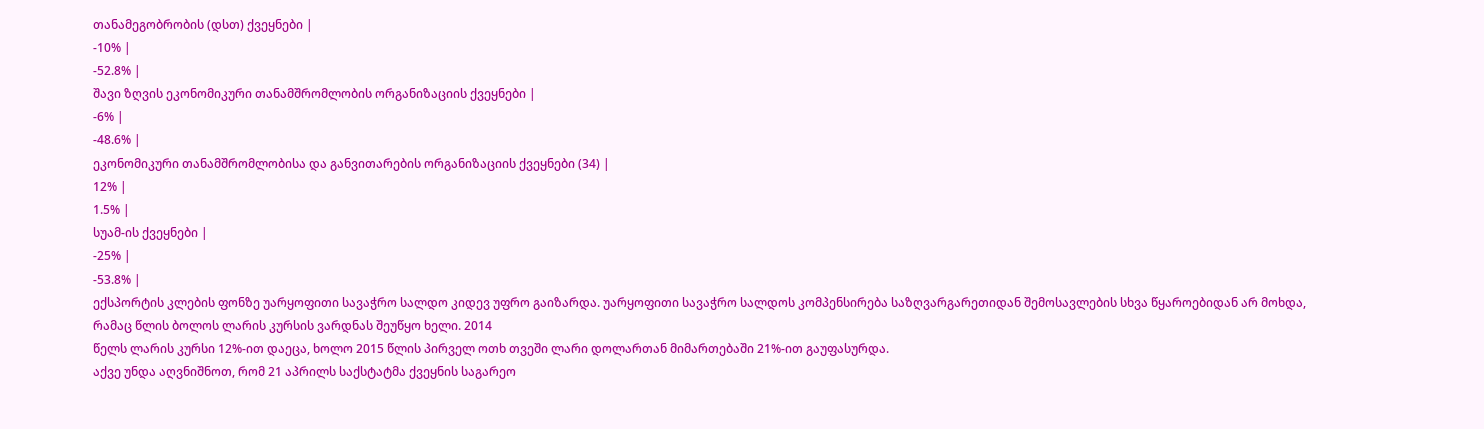თანამეგობრობის (დსთ) ქვეყნები |
-10% |
-52.8% |
შავი ზღვის ეკონომიკური თანამშრომლობის ორგანიზაციის ქვეყნები |
-6% |
-48.6% |
ეკონომიკური თანამშრომლობისა და განვითარების ორგანიზაციის ქვეყნები (34) |
12% |
1.5% |
სუამ-ის ქვეყნები |
-25% |
-53.8% |
ექსპორტის კლების ფონზე უარყოფითი სავაჭრო სალდო კიდევ უფრო გაიზარდა. უარყოფითი სავაჭრო სალდოს კომპენსირება საზღვარგარეთიდან შემოსავლების სხვა წყაროებიდან არ მოხდა, რამაც წლის ბოლოს ლარის კურსის ვარდნას შეუწყო ხელი. 2014
წელს ლარის კურსი 12%-ით დაეცა, ხოლო 2015 წლის პირველ ოთხ თვეში ლარი დოლართან მიმართებაში 21%-ით გაუფასურდა.
აქვე უნდა აღვნიშნოთ, რომ 21 აპრილს საქსტატმა ქვეყნის საგარეო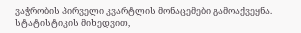ვაჭრობის პირველი კვარტლის მონაცემები გამოაქვეყნა. სტატისტიკის მიხედვით,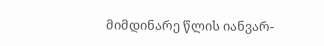მიმდინარე წლის იანვარ-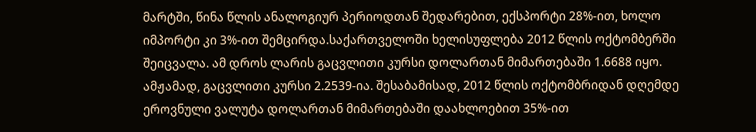მარტში, წინა წლის ანალოგიურ პერიოდთან შედარებით, ექსპორტი 28%-ით, ხოლო იმპორტი კი 3%-ით შემცირდა.საქართველოში ხელისუფლება 2012 წლის ოქტომბერში შეიცვალა. ამ დროს ლარის გაცვლითი კურსი დოლართან მიმართებაში 1.6688 იყო. ამჟამად, გაცვლითი კურსი 2.2539-ია. შესაბამისად, 2012 წლის ოქტომბრიდან დღემდე ეროვნული ვალუტა დოლართან მიმართებაში დაახლოებით 35%-ით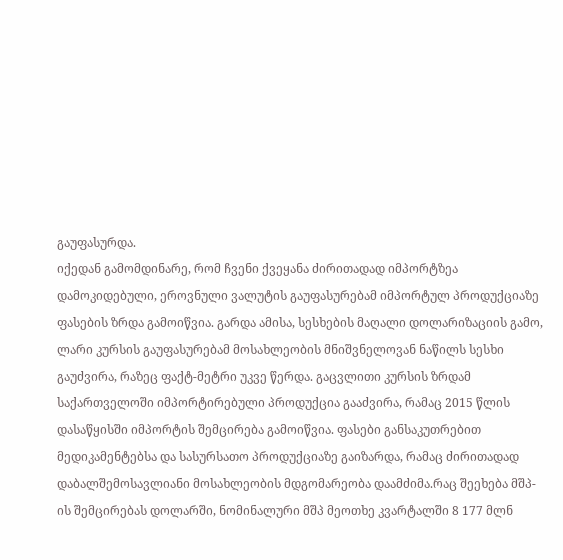გაუფასურდა.
იქედან გამომდინარე, რომ ჩვენი ქვეყანა ძირითადად იმპორტზეა დამოკიდებული, ეროვნული ვალუტის გაუფასურებამ იმპორტულ პროდუქციაზე ფასების ზრდა გამოიწვია. გარდა ამისა, სესხების მაღალი დოლარიზაციის გამო, ლარი კურსის გაუფასურებამ მოსახლეობის მნიშვნელოვან ნაწილს სესხი გაუძვირა, რაზეც ფაქტ-მეტრი უკვე წერდა. გაცვლითი კურსის ზრდამ საქართველოში იმპორტირებული პროდუქცია გააძვირა, რამაც 2015 წლის დასაწყისში იმპორტის შემცირება გამოიწვია. ფასები განსაკუთრებით მედიკამენტებსა და სასურსათო პროდუქციაზე გაიზარდა, რამაც ძირითადად დაბალშემოსავლიანი მოსახლეობის მდგომარეობა დაამძიმა.რაც შეეხება მშპ-ის შემცირებას დოლარში, ნომინალური მშპ მეოთხე კვარტალში 8 177 მლნ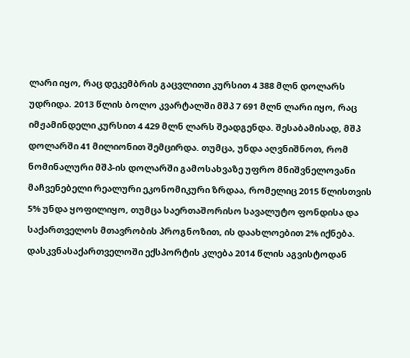ლარი იყო, რაც დეკემბრის გაცვლითი კურსით 4 388 მლნ დოლარს უდრიდა. 2013 წლის ბოლო კვარტალში მშპ 7 691 მლნ ლარი იყო, რაც იმჟამინდელი კურსით 4 429 მლნ ლარს შეადგენდა. შესაბამისად, მშპ დოლარში 41 მილიონით შემცირდა. თუმცა, უნდა აღვნიშნოთ, რომ ნომინალური მშპ-ის დოლარში გამოსახვაზე უფრო მნიშვნელოვანი მაჩვენებელი რეალური ეკონომიკური ზრდაა, რომელიც 2015 წლისთვის 5% უნდა ყოფილიყო, თუმცა საერთაშორისო სავალუტო ფონდისა და საქართველოს მთავრობის პროგნოზით, ის დაახლოებით 2% იქნება.
დასკვნასაქართველოში ექსპორტის კლება 2014 წლის აგვისტოდან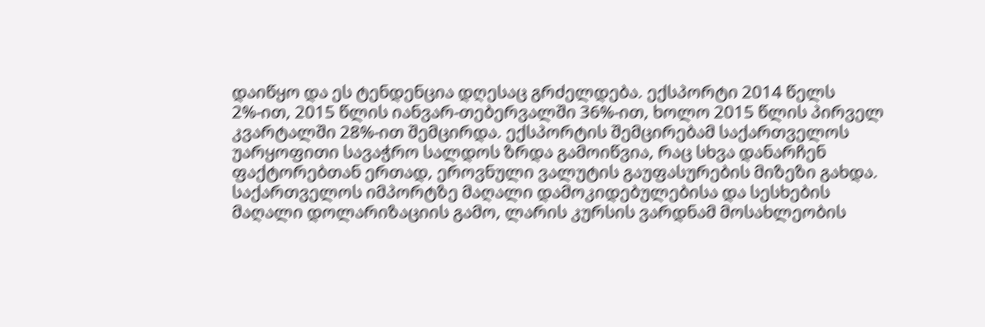დაიწყო და ეს ტენდენცია დღესაც გრძელდება. ექსპორტი 2014 წელს 2%-ით, 2015 წლის იანვარ-თებერვალში 36%-ით, ხოლო 2015 წლის პირველ კვარტალში 28%-ით შემცირდა. ექსპორტის შემცირებამ საქართველოს უარყოფითი სავაჭრო სალდოს ზრდა გამოიწვია, რაც სხვა დანარჩენ ფაქტორებთან ერთად, ეროვნული ვალუტის გაუფასურების მიზეზი გახდა. საქართველოს იმპორტზე მაღალი დამოკიდებულებისა და სესხების მაღალი დოლარიზაციის გამო, ლარის კურსის ვარდნამ მოსახლეობის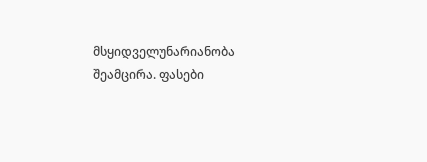მსყიდველუნარიანობა შეამცირა. ფასები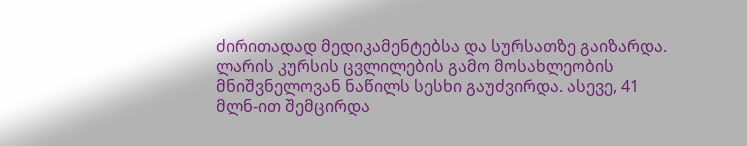ძირითადად მედიკამენტებსა და სურსათზე გაიზარდა. ლარის კურსის ცვლილების გამო მოსახლეობის მნიშვნელოვან ნაწილს სესხი გაუძვირდა. ასევე, 41 მლნ-ით შემცირდა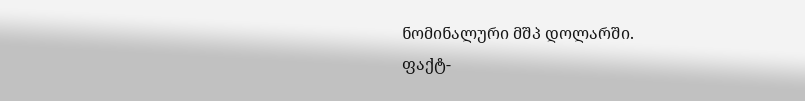ნომინალური მშპ დოლარში.
ფაქტ-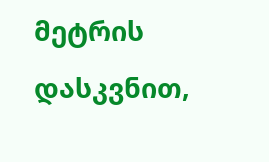მეტრის დასკვნით,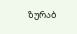ზურაბ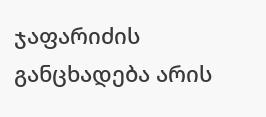ჯაფარიძის განცხადება არის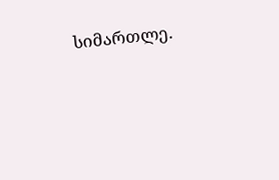სიმართლე.